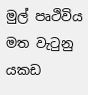මුල් පෘථිවිය මත වැටුනු යකඩ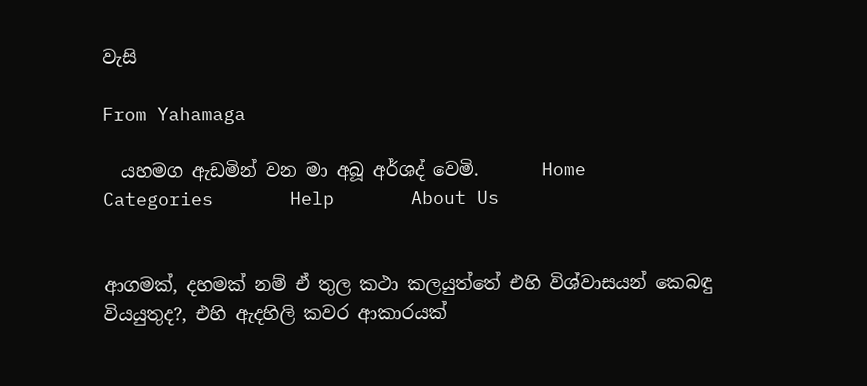වැසි

From Yahamaga

  යහමග ඇඩමින් වන මා අබූ අර්ශද් වෙමි.       Home       Categories       Help       About Us


ආගමක්, දහමක් නම් ඒ තුල කථා කලයුත්තේ එහි විශ්වාසයන් කෙබඳු වියයුතුද?, එහි ඇදහිලි කවර ආකාරයක්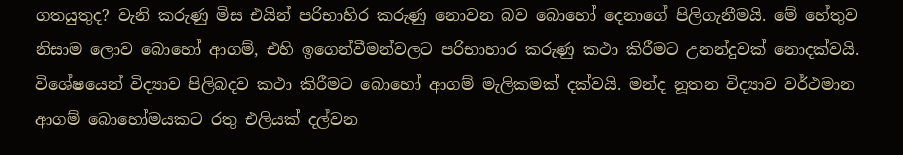ගතයුතුද? වැනි කරුණු මිස එයින් පරිභාහිර කරුණු නොවන බව බොහෝ දෙනාගේ පිලිගැනීමයි. මේ හේතුව නිසාම ලොව බොහෝ ආගම්, එහි ඉගෙන්වීමන්වලට පරිභාහාර කරුණු කථා කිරීමට උනන්දුවක් නොදක්වයි. විශේෂයෙන් විද්‍යාව පිලිබදව කථා කිරීමට බොහෝ ආගම් මැලිකමක් දක්වයි. මන්ද නූතන විද්‍යාව වර්ථමාන ආගම් බොහෝමයකට රතු එලියක් දල්වන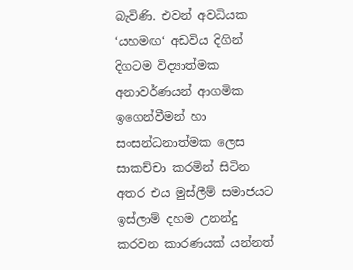බැවිණි. එවන් අවධියක ‘යහමඟ‘ අඩවිය දිගින් දිගටම විද්‍යාත්මක අනාවර්ණයන් ආගමික ඉගෙන්වීමන් හා සංසන්ධනාත්මක ලෙස සාකච්චා කරමින් සිටින අතර එය මුස්ලීම් සමාජයට ඉස්ලාම් දහම උනන්දු කරවන කාරණයක් යන්නත්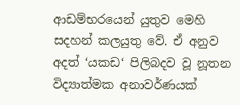ආඩම්භරයෙන් යුතුව මෙහි සදහන් කලයුතු වේ. ඒ අනුව අදත් ‘යකඩ‘ පිලිබදව වූ නූතන විද්‍යාත්මක අනාවර්ණයක්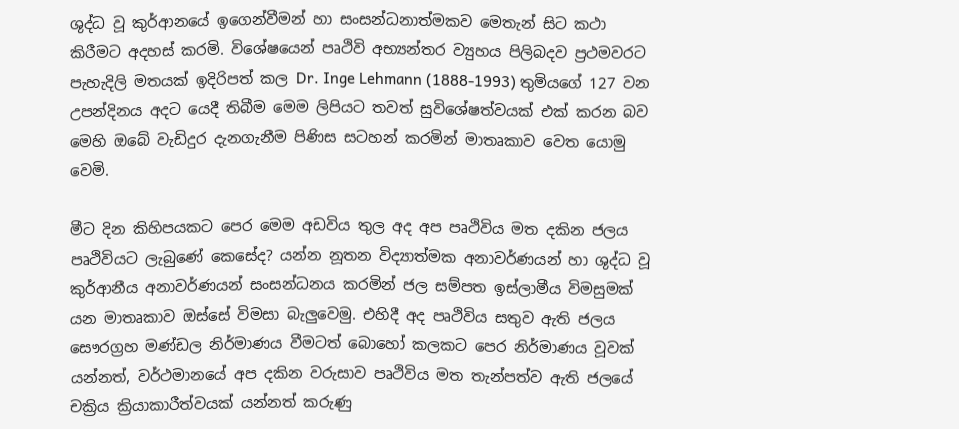ශුද්ධ වූ කුර්ආනයේ ඉගෙන්වීමන් හා සංසන්ධනාත්මකව මෙතැන් සිට කථා කිරීමට අදහස් කරමි. විශේෂයෙන් පෘථිවි අභ්‍යන්තර ව්‍යුහය පිලිබදව ප්‍රථමවරට පැහැදිලි මතයක් ඉදිරිපත් කල Dr. Inge Lehmann (1888-1993) තුමියගේ 127 වන උපන්දිනය අදට යෙදී තිබීම මෙම ලිපියට තවත් සුවිශේෂත්වයක් එක් කරන බව මෙහි ඔබේ වැඩිදුර දැනගැනීම පිණිස සටහන් කරමින් මාතෘකාව වෙත යොමු වෙමි.

මීට දින කිහිපයකට පෙර මෙම අඩවිය තුල අද අප පෘථිවිය මත දකින ජලය පෘථිවියට ලැබුණේ කෙසේද? යන්න නූතන විද්‍යාත්මක අනාවර්ණයන් හා ශුද්ධ වූ කුර්ආනීය අනාවර්ණයන් සංසන්ධනය කරමින් ජල සම්පත ඉස්ලාමීය විමසුමක් යන මාතෘකාව ඔස්සේ විමසා බැලුවෙමු. එහිදී අද පෘථිවිය සතුව ඇති ජලය සෞරග්‍රහ මණ්ඩල නිර්මාණය වීමටත් බොහෝ කලකට පෙර නිර්මාණය වූවක් යන්නත්, වර්ථමානයේ අප දකින වරුසාව පෘථිවිය මත තැන්පත්ව ඇති ජලයේ චක්‍රිය ක්‍රියාකාරීත්වයක් යන්නත් කරුණු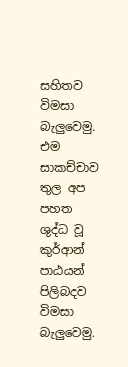සහිතව විමසා බැලුවෙමු. එම සාකච්චාව තුල අප පහත ශුද්ධ වූ කුර්ආන් පාඨයන් පිලිබදව විමසා බැලුවෙමු.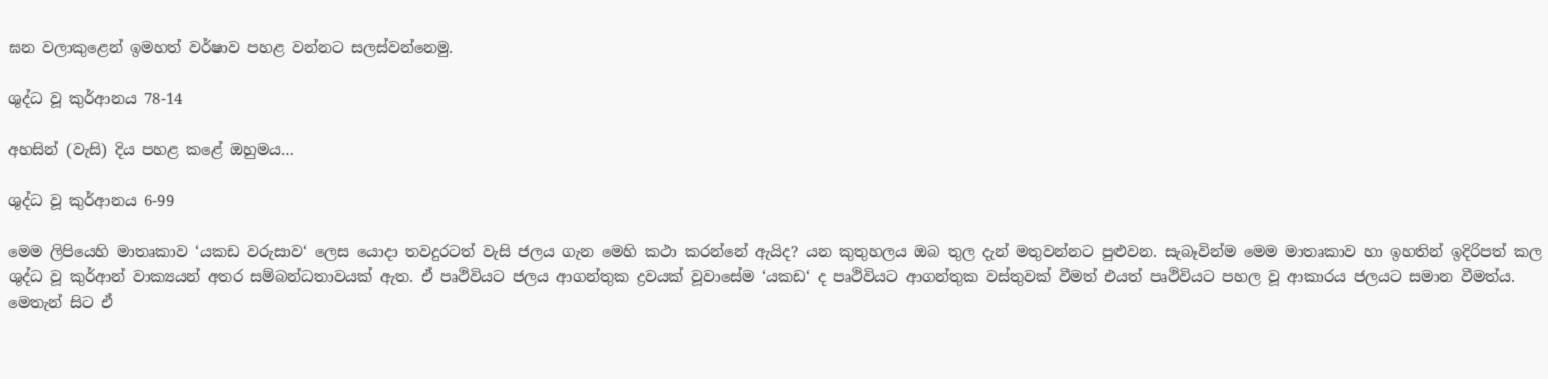ඝන වලාකුළෙන් ඉමහත් වර්ෂාව පහළ වන්නට සලස්වන්නෙමු.

ශුද්ධ වූ කුර්ආනය 78-14

අහසින් (වැසි) දිය පහළ කළේ ඔහුමය…

ශුද්ධ වූ කුර්ආනය 6-99

මෙම ලිපියෙහි මාතෘකාව ‘යකඩ වරුසාව‘ ලෙස යොදා තවදුරටත් වැසි ජලය ගැන මෙහි කථා කරන්නේ ඇයිද? යන කුතුහලය ඔබ තුල දැන් මතුවන්නට පුළුවන. සැබෑවින්ම මෙම මාතෘකාව හා ඉහතින් ඉදිරිපත් කල ශුද්ධ වූ කුර්ආන් වාක්‍යයන් අතර සම්බන්ධතාවයක් ඇත. ඒ පෘථිවියට ජලය ආගන්තුක ද්‍රවයක් වූවාසේම ‘යකඩ‘ ද පෘථිවියට ආගන්තුක වස්තුවක් වීමත් එයත් පෘථිවියට පහල වූ ආකාරය ජලයට සමාන වීමත්ය. මෙතැන් සිට ඒ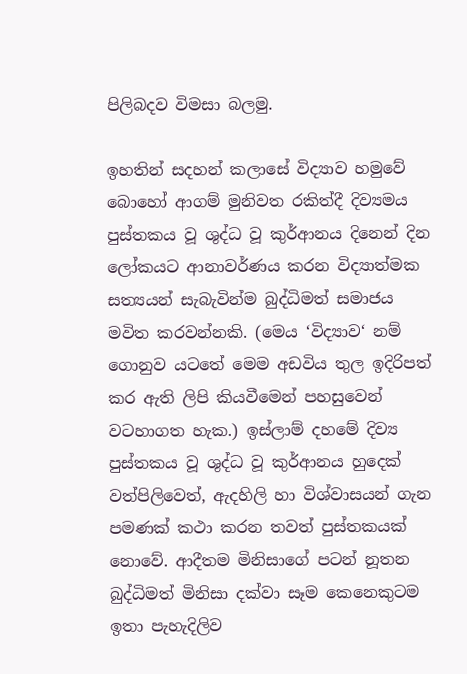පිලිබදව විමසා බලමු.

ඉහතින් සදහන් කලාසේ විද්‍යාව හමුවේ බොහෝ ආගම් මුනිවත රකිත්දී දිව්‍යමය පුස්තකය වූ ශුද්ධ වූ කුර්ආනය දිනෙන් දින ලෝකයට ආනාවර්ණය කරන විද්‍යාත්මක සත්‍යයන් සැබැවින්ම බුද්ධිමත් සමාජය මවිත කරවන්නකි. (මෙය ‘විද්‍යාව‘ නම් ගොනුව යටතේ මෙම අඩවිය තුල ඉදිරිපත් කර ඇති ලිපි කියවීමෙන් පහසුවෙන් වටහාගත හැක.) ඉස්ලාම් දහමේ දිව්‍ය පුස්තකය වූ ශුද්ධ වූ කුර්ආනය හුදෙක් වත්පිලිවෙත්, ඇදහිලි හා විශ්වාසයන් ගැන පමණක් කථා කරන තවත් පුස්තකයක් නොවේ. ආදීතම මිනිසාගේ පටන් නූතන බුද්ධිමත් මිනිසා දක්වා සෑම කෙනෙකුටම ඉතා පැහැදිලිව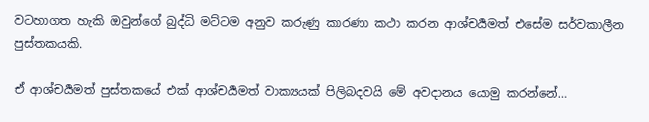වටහාගත හැකි ඔවුන්ගේ බුද්ධි මට්ටම අනුව කරුණු කාරණා කථා කරන ආශ්චර්‍යමත් එසේම සර්වකාලීන පුස්තකයකි.

ඒ ආශ්චර්‍යමත් පුස්තකයේ එක් ආශ්චර්‍යමත් වාක්‍යයක් පිලිබදවයි මේ අවදානය යොමු කරන්නේ…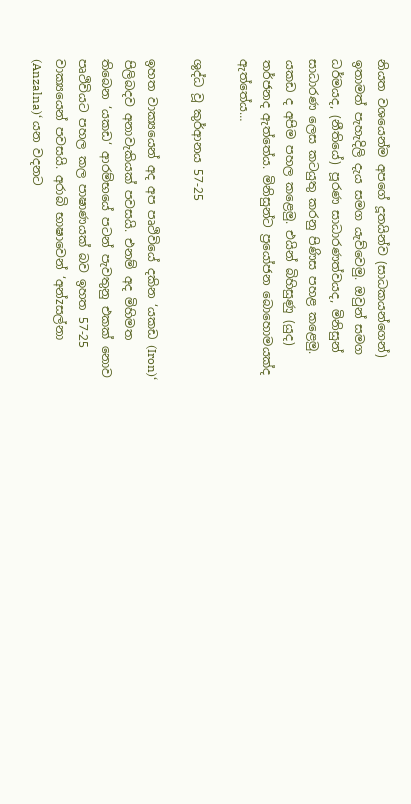නියත වශයෙන්ම අපගේ දූතයින්ව (සාධකයන්ගෙන්) ඉතාමත් පැහැදිලි දැය සමග යැව්වෙමු. ඔවුන් සමග ධර්මයද, (නීතියේ) පූරණ සාධාරණත්වයද, මිනිසුන් සාධාරණ ලෙස කටයුතු කරනු පිණිස පහළ කළෙමු. යකඩ ද අපිම පහල කළෙමු. එයින් බිහිසුණු (යුද) තර්ජනද ඇත්තේය. මිනිසුන්ට ප්‍රයෝජන බොහොමයක්ද ඇත්තේය…

ශුද්ධ වූ කුර්ආනය 57-25

ඉහත වාක්‍යයෙන් අද අප පෘථිවියේ දකින ‘යකඩ (Iron)‘ පිලිබදව අනාවැකියක් පවසයි. එනම් අද මිහිමත තිබෙන ‘යකඩ‘ ආරම්භයේ පටන් පැවතුනු එකක් නොව පෘථිවියට පහල කල පාෂාණයක් බව ඉහත 57-25 වාක්‍යයෙන් පවසයි. අරාබි භාෂාවෙන් ‘අන්zසල්නා (Anzalna)‘ යන වදනට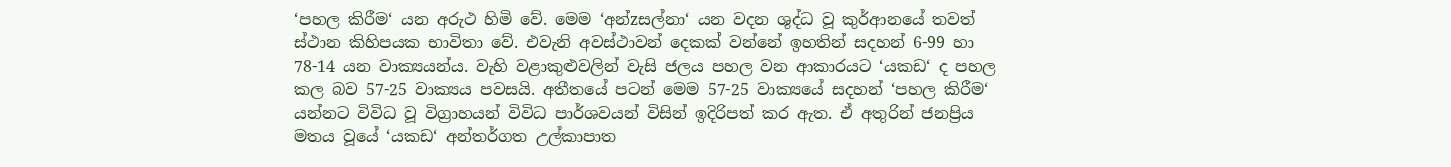‘පහල කිරීම‘ යන අරුථ හිමි වේ. මෙම ‘අන්zසල්නා‘ යන වදන ශුද්ධ වූ කුර්ආනයේ තවත් ස්ථාන කිහිපයක භාවිතා වේ. එවැනි අවස්ථාවන් දෙකක් වන්නේ ඉහතින් සදහන් 6-99 හා 78-14 යන වාක්‍යයන්ය. වැහි වළාකුළුවලින් වැසි ජලය පහල වන ආකාරයට ‘යකඩ‘ ද පහල කල බව 57-25 වාක්‍යය පවසයි. අතීතයේ පටන් මෙම 57-25 වාක්‍යයේ සදහන් ‘පහල කිරීම‘ යන්නට විවිධ වූ විග්‍රාහයන් විවිධ පාර්ශවයන් විසින් ඉදිරිපත් කර ඇත. ඒ අතුරින් ජනප්‍රිය මතය වූයේ ‘යකඩ‘ අන්තර්ගත උල්කාපාත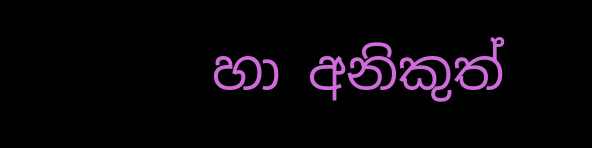හා අනිකුත්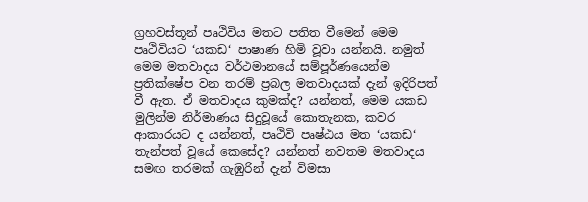ග්‍රහවස්තූන් පෘථිවිය මතට පතිත වීමෙන් මෙම පෘථිවියට ‘යකඩ‘ පාෂාණ හිමි වූවා යන්නයි. නමුත් මෙම මතවාදය වර්ථමානයේ සම්පූර්ණයෙන්ම ප්‍රතික්ෂේප වන තරම් ප්‍රබල මතවාදයක් දැන් ඉදිරිපත් වී ඇත. ඒ මතවාදය කුමක්ද? යන්නත්, මෙම යකඩ මුලින්ම නිර්මාණය සිදුවූයේ කොතැනක, කවර ආකාරයට ද යන්නත්, පෘථිවි පෘෂ්ඨය මත ‘යකඩ‘ තැන්පත් වූයේ කෙසේද? යන්නත් නවතම මතවාදය සමඟ තරමක් ගැඹුරින් දැන් විමසා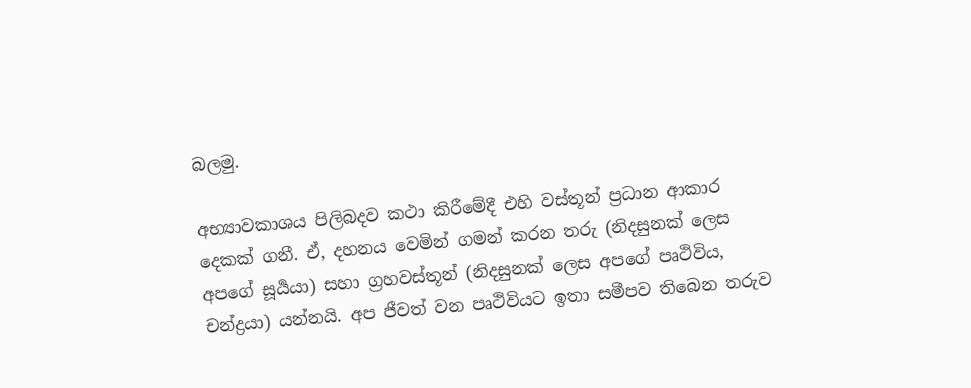බලමු.

අභ්‍යාවකාශය පිලිබදව කථා කිරීමේදී එහි වස්තූන් ප්‍රධාන ආකාර දෙකක් ගනී. ඒ, දහනය වෙමින් ගමන් කරන තරු (නිදසුනක් ලෙස අපගේ සූර්‍යයා) සහා ග්‍රහවස්තූන් (නිදසුනක් ලෙස අපගේ පෘථිවිය, චන්ද්‍රයා) යන්නයි. අප ජීවත් වන පෘථිවියට ඉතා සමීපව තිබෙන තරුව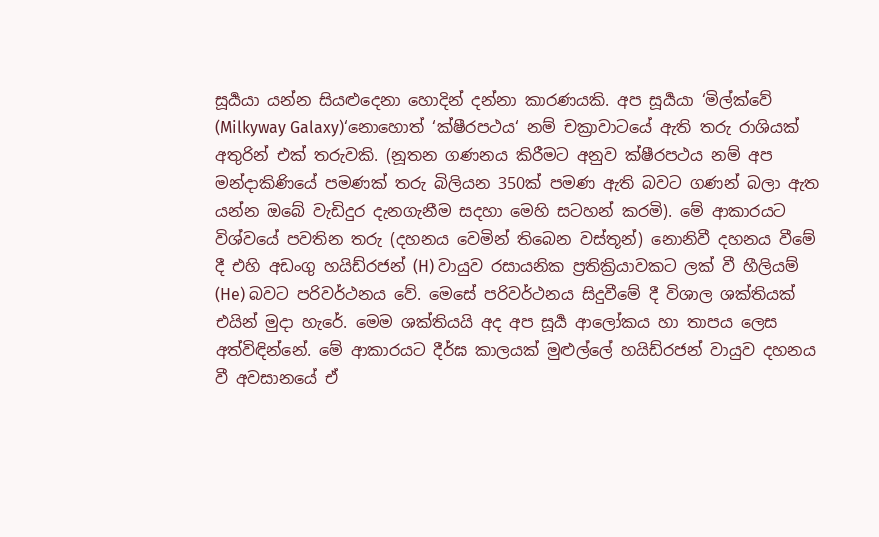සූර්‍යයා යන්න සියළුදෙනා හොදින් දන්නා කාරණයකි. අප සූර්‍යයා ‘මිල්ක්වේ (Milkyway Galaxy)‘නොහොත් ‘ක්ෂීරපථය‘ නම් චක්‍රාවාටයේ ඇති තරු රාශියක් අතුරින් එක් තරුවකි. (නූතන ගණනය කිරීමට අනුව ක්ෂීරපථය නම් අප මන්දාකිණියේ පමණක් තරු බිලියන 350ක් පමණ ඇති බවට ගණන් බලා ඇත යන්න ඔබේ වැඩිදුර දැනගැනීම සදහා මෙහි සටහන් කරමි). මේ ආකාරයට විශ්වයේ පවතින තරු (දහනය වෙමින් තිබෙන වස්තූන්) නොනිවී දහනය වීමේ දී එහි අඩංගු හයිඩ්රජන් (H) වායුව රසායනික ප්‍රතික්‍රියාවකට ලක් වී හීලියම් (He) බවට පරිවර්ථනය වේ. මෙසේ පරිවර්ථනය සිදුවීමේ දී විශාල ශක්තියක් එයින් මුදා හැරේ. මෙම ශක්තියයි අද අප සූර්‍ය ආලෝකය හා තාපය ලෙස අත්විඳින්නේ. මේ ආකාරයට දීර්ඝ කාලයක් මුළුල්ලේ හයිඩ්රජන් වායුව දහනය වී අවසානයේ ඒ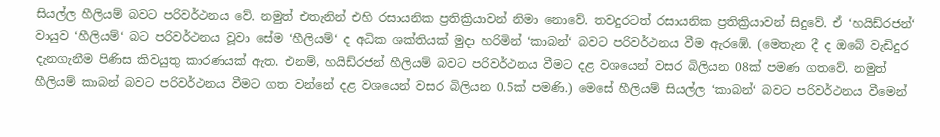සියල්ල හීලියම් බවට පරිවර්ථනය වේ. නමුත් එතැනින් එහි රසායනික ප්‍රතික්‍රියාවන් නිමා නොවේ. තවදුරටත් රසායනික ප්‍රතික්‍රියාවන් සිදුවේ. ඒ ‘හයිඩ්රජන්‘ වායුව ‘හීලියම්‘ බට පරිවර්ථනය වූවා සේම ‘හීලියම්‘ ද අධික ශක්තියක් මුදා හරිමින් ‘කාබන්‘ බවට පරිවර්ථනය වීම ඇරඹේ. (මෙතැන දී ද ඔබේ වැඩිදුර දැනගැනීම පිණිස කිවයුතු කාරණයක් ඇත. එනම්, හයිඩ්රජන් හීලියම් බවට පරිවර්ථනය වීමට දළ වශයෙන් වසර බිලියන 08ක් පමණ ගතවේ. නමුත් හීලියම් කාබන් බවට පරිවර්ථනය වීමට ගත වන්නේ දළ වශයෙන් වසර බිලියන 0.5ක් පමණි.) මෙසේ හීලියම් සියල්ල ‘කාබන්‘ බවට පරිවර්ථනය වීමෙන්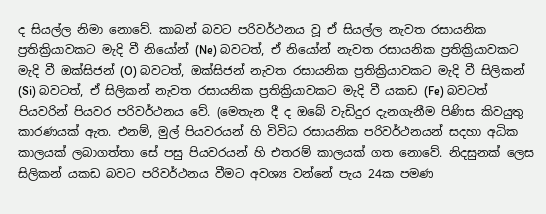ද සියල්ල නිමා නොවේ. කාබන් බවට පරිවර්ථනය වූ ඒ සියල්ල නැවත රසායනික ප්‍රතික්‍රියාවකට මැදි වී නියෝන් (Ne) බවටත්, ඒ නියෝන් නැවත රසායනික ප්‍රතික්‍රියාවකට මැදි වී ඔක්සිජන් (O) බවටත්, ඔක්සිජන් නැවත රසායනික ප්‍රතික්‍රියාවකට මැදි වී සිලිකන් (Si) බවටත්, ඒ සිලිකන් නැවත රසායනික ප්‍රතික්‍රියාවකට මැදි වී යකඩ (Fe) බවටත් පියවරින් පියවර පරිවර්ථනය වේ. (මෙතැන දී ද ඔබේ වැඩිදුර දැනගැනීම පිණිස කිවයුතු කාරණයක් ඇත. එනම්, මුල් පියවරයන් හි විවිධ රසායනික පරිවර්ථනයන් සදහා අධික කාලයක් ලබාගත්තා සේ පසු පියවරයන් හි එතරම් කාලයක් ගත නොවේ. නිදසුනක් ලෙස සිලිකන් යකඩ බවට පරිවර්ථනය වීමට අවශ්‍ය වන්නේ පැය 24ක පමණ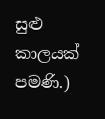සුළු කාලයක් පමණි.)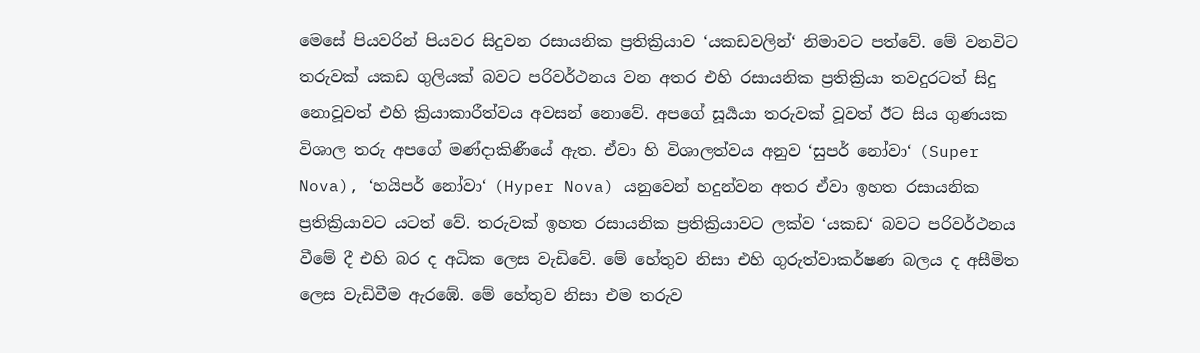මෙසේ පියවරින් පියවර සිදුවන රසායනික ප්‍රතික්‍රියාව ‘යකඩවලින්‘ නිමාවට පත්වේ. මේ වනවිට තරුවක් යකඩ ගුලියක් බවට පරිවර්ථනය වන අතර එහි රසායනික ප්‍රතික්‍රියා තවදුරටත් සිදු නොවූවත් එහි ක්‍රියාකාරීත්වය අවසන් නොවේ. අපගේ සූර්‍යයා තරුවක් වූවත් ඊට සිය ගුණයක විශාල තරු අපගේ මණ්දාකිණීයේ ඇත. ඒවා හි විශාලත්වය අනුව ‘සුපර් නෝවා‘ (Super Nova), ‘හයිපර් නෝවා‘ (Hyper Nova) යනුවෙන් හදුන්වන අතර ඒවා ඉහත රසායනික ප්‍රතික්‍රියාවට යටත් වේ. තරුවක් ඉහත රසායනික ප්‍රතික්‍රියාවට ලක්ව ‘යකඩ‘ බවට පරිවර්ථනය වීමේ දී එහි බර ද අධික ලෙස වැඩිවේ. මේ හේතුව නිසා එහි ගුරුත්වාකර්ෂණ බලය ද අසීමිත ලෙස වැඩිවීම ඇරඹේ. මේ හේතුව නිසා එම තරුව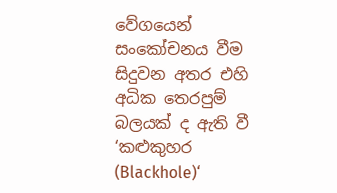වේගයෙන් සංකෝචනය වීම සිදුවන අතර එහි අධික තෙරපුම් බලයක් ද ඇති වී ‘කළුකුහර (Blackhole)‘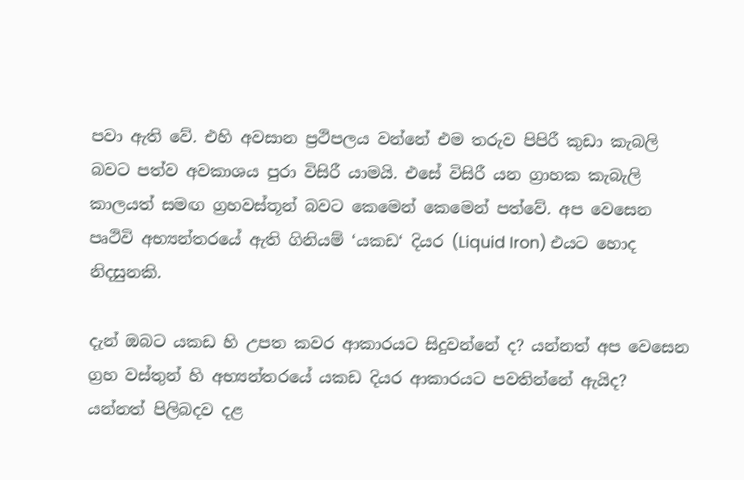පවා ඇති වේ. එහි අවසාන ප්‍රථිපලය වන්නේ එම තරුව පිපිරී කුඩා කැබලි බවට පත්ව අවකාශය පුරා විසිරී යාමයි. එසේ විසිරී යන ග්‍රාහක කැබැලි කාලයත් සමඟ ග්‍රහවස්තූන් බවට කෙමෙන් කෙමෙන් පත්වේ. අප වෙසෙන පෘථිවි අභ්‍යන්තරයේ ඇති ගිනියම් ‘යකඩ‘ දියර (Liquid Iron) එයට හොද නිදසුනකි.

දැන් ඔබට යකඩ හි උපත කවර ආකාරයට සිදුවන්නේ ද? යන්නත් අප වෙසෙන ග්‍රහ වස්තුන් හි අභ්‍යන්තරයේ යකඩ දියර ආකාරයට පවතින්නේ ඇයිද? යන්නත් පිලිබදව දළ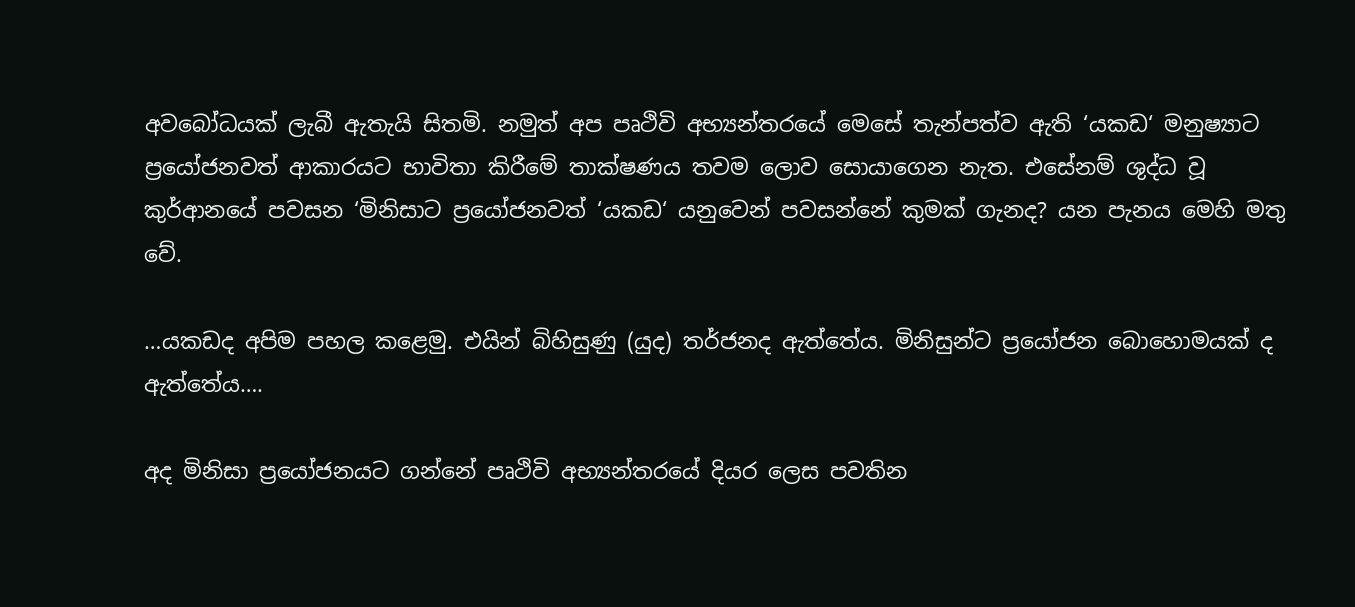අවබෝධයක් ලැබී ඇතැයි සිතමි. නමුත් අප පෘථිවි අභ්‍යන්තරයේ මෙසේ තැන්පත්ව ඇති ‘යකඩ‘ මනුෂ්‍යාට ප්‍රයෝජනවත් ආකාරයට භාවිතා කිරීමේ තාක්ෂණය තවම ලොව සොයාගෙන නැත. එසේනම් ශුද්ධ වූ කුර්ආනයේ පවසන ‘මිනිසාට ප්‍රයෝජනවත් ‘යකඩ‘ යනුවෙන් පවසන්නේ කුමක් ගැනද? යන පැනය මෙහි මතු වේ.

…යකඩද අපිම පහල කළෙමු. එයින් බිහිසුණු (යුද) තර්ජනද ඇත්තේය. මිනිසුන්ට ප්‍රයෝජන බොහොමයක් ද ඇත්තේය….

අද මිනිසා ප්‍රයෝජනයට ගන්නේ පෘථිවි අභ්‍යන්තරයේ දියර ලෙස පවතින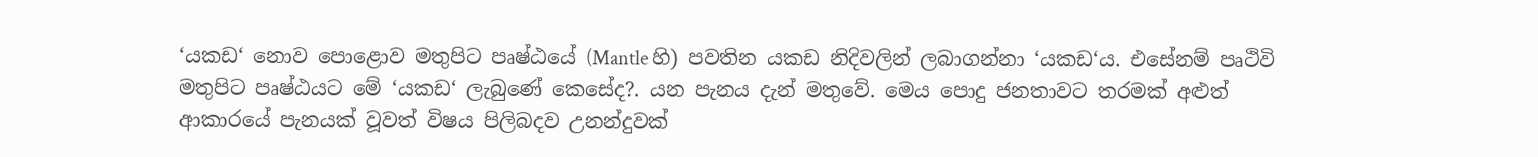‘යකඩ‘ නොව පොළොව මතුපිට පෘෂ්ඨයේ (Mantle හි) පවතින යකඩ නිදිවලින් ලබාගන්නා ‘යකඩ‘ය. එසේනම් පෘථිවි මතුපිට පෘෂ්ඨයට මේ ‘යකඩ‘ ලැබුණේ කෙසේද?. යන පැනය දැන් මතුවේ. මෙය පොදු ජනතාවට තරමක් අළුත් ආකාරයේ පැනයක් වූවත් විෂය පිලිබදව උනන්දුවක්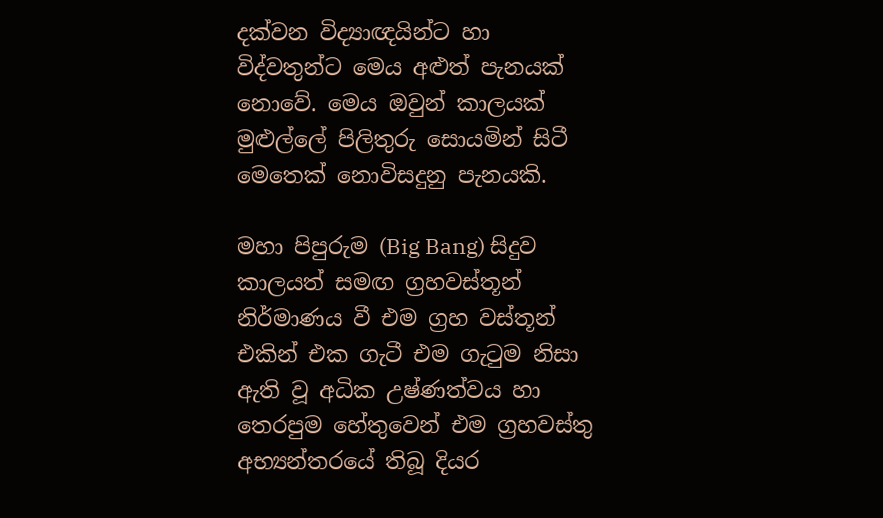දක්වන විද්‍යාඥයින්ට හා විද්වතුන්ට මෙය අළුත් පැනයක් නොවේ. මෙය ඔවුන් කාලයක් මුළුල්ලේ පිලිතුරු සොයමින් සිටී මෙතෙක් නොවිසදුනු පැනයකි.

මහා පිපුරුම (Big Bang) සිදුව කාලයත් සමඟ ග්‍රහවස්තූන් නිර්මාණය වී එම ග්‍රහ වස්තූන් එකින් එක ගැටී එම ගැටුම නිසා ඇති වූ අධික උෂ්ණත්වය හා තෙරපුම හේතුවෙන් එම ග්‍රහවස්තු අභ්‍යන්තරයේ තිබූ දියර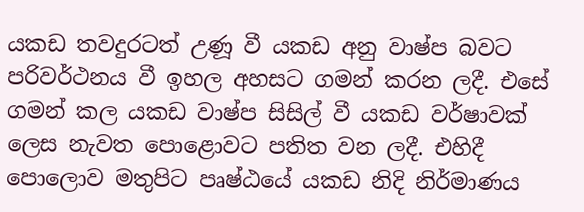යකඩ තවදුරටත් උණූ වී යකඩ අනු වාෂ්ප බවට පරිවර්ථනය වී ඉහල අහසට ගමන් කරන ලදී. එසේ ගමන් කල යකඩ වාෂ්ප සිසිල් වී යකඩ වර්ෂාවක් ලෙස නැවත පොළොවට පතිත වන ලදී. එහිදී පොලොව මතුපිට පෘෂ්ඨයේ යකඩ නිදි නිර්මාණය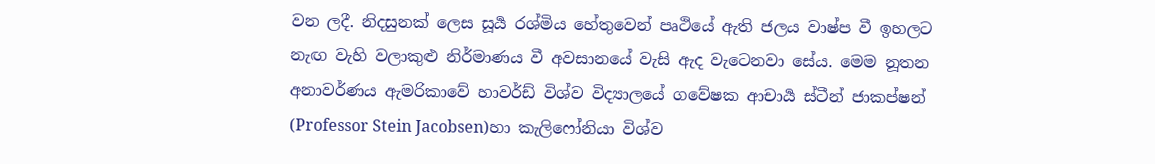වන ලදී. නිදසුනක් ලෙස සූර්‍ය රශ්මිය හේතුවෙන් පෘථියේ ඇති ජලය වාෂ්ප වී ඉහලට නැඟ වැහි වලාකුළු නිර්මාණය වී අවසානයේ වැසි ඇද වැටෙනවා සේය. මෙම නූතන අනාවර්ණය ඇමරිකාවේ හාවර්ඩ් විශ්ව විද්‍යාලයේ ගවේෂක ආචාර්‍ය ස්ටීන් ජාකප්ෂන් (Professor Stein Jacobsen)හා කැලිෆෝනියා විශ්ව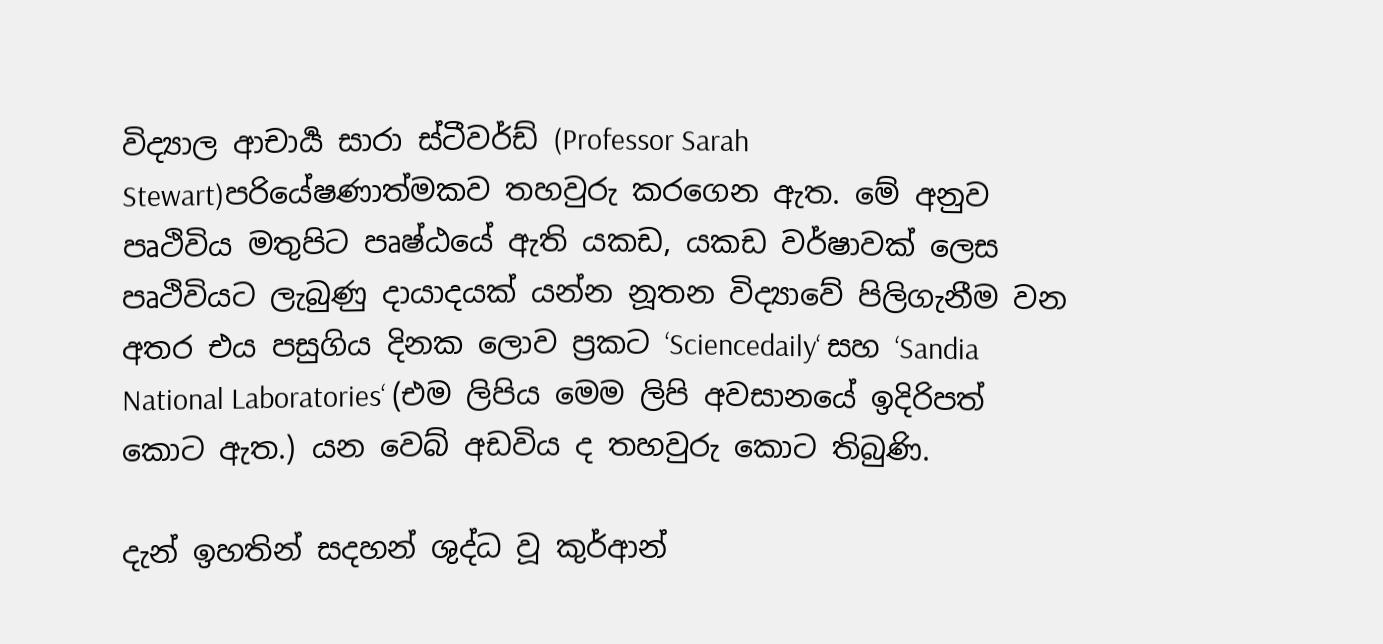විද්‍යාල ආචාර්‍ය සාරා ස්ටීවර්ඩ් (Professor Sarah Stewart)පරියේෂණාත්මකව තහවුරු කරගෙන ඇත. මේ අනුව පෘථිවිය මතුපිට පෘෂ්ඨයේ ඇති යකඩ, යකඩ වර්ෂාවක් ලෙස පෘථිවියට ලැබුණු දායාදයක් යන්න නූතන විද්‍යාවේ පිලිගැනීම වන අතර එය පසුගිය දිනක ලොව ප්‍රකට ‘Sciencedaily‘ සහ ‘Sandia National Laboratories‘ (එම ලිපිය මෙම ලිපි අවසානයේ ඉදිරිපත් කොට ඇත.) යන වෙබ් අඩවිය ද තහවුරු කොට තිබුණි.

දැන් ඉහතින් සදහන් ශුද්ධ වූ කුර්ආන්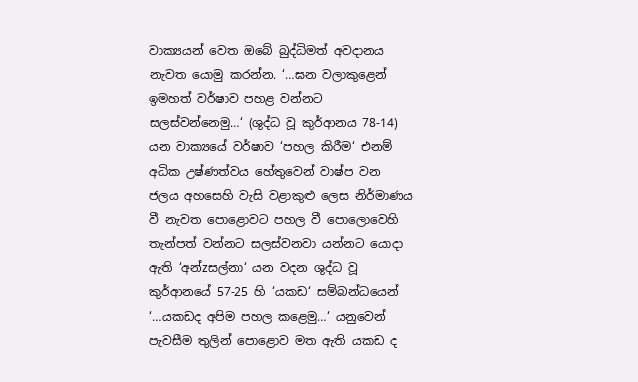වාක්‍යයන් වෙත ඔබේ බුද්ධිමත් අවදානය නැවත යොමු කරන්න. ‘…ඝන වලාකුළෙන් ඉමහත් වර්ෂාව පහළ වන්නට සලස්වන්නෙමු…‘ (ශුද්ධ වූ කුර්ආනය 78-14) යන වාක්‍යයේ වර්ෂාව ‘පහල කිරීම‘ එනම් අධික උෂ්ණත්වය හේතුවෙන් වාෂ්ප වන ජලය අහසෙහි වැසි වළාකුළු ලෙස නිර්මාණය වී නැවත පොළොවට පහල වී පොලොවෙහි තැන්පත් වන්නට සලස්වනවා යන්නට යොදා ඇති ‘අන්zසල්නා‘ යන වදන ශුද්ධ වූ කුර්ආනයේ 57-25 හි ‘යකඩ‘ සම්බන්ධයෙන් ‘…යකඩද අපිම පහල කළෙමු…‘ යනුවෙන් පැවසීම තුලින් පොළොව මත ඇති යකඩ ද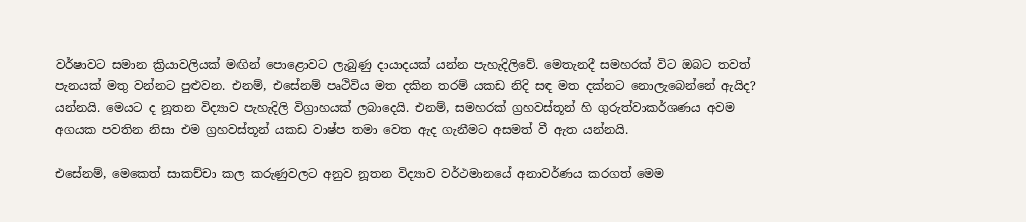වර්ෂාවට සමාන ක්‍රියාවලියක් මඟින් පොළොවට ලැබුණු දායාදයක් යන්න පැහැදිලිවේ. මෙතැනදී සමහරක් විට ඔබට තවත් පැනයක් මතු වන්නට පුළුවන. එනම්, එසේනම් පෘථිවිය මත දකින තරම් යකඩ නිදි සඳ මත දක්නට නොලැබෙන්නේ ඇයිද? යන්නයි. මෙයට ද නූතන විද්‍යාව පැහැදිලි විග්‍රාහයක් ලබාදෙයි. එනම්, සමහරක් ග්‍රහවස්තූන් හි ගුරුත්වාකර්ශණය අවම අගයක පවතින නිසා එම ග්‍රහවස්තූන් යකඩ වාෂ්ප තමා වෙත ඇද ගැනීමට අසමත් වී ඇත යන්නයි.

එසේනම්, මෙකෙත් සාකච්චා කල කරුණුවලට අනුව නූතන විද්‍යාව වර්ථමානයේ අනාවර්ණය කරගත් මෙම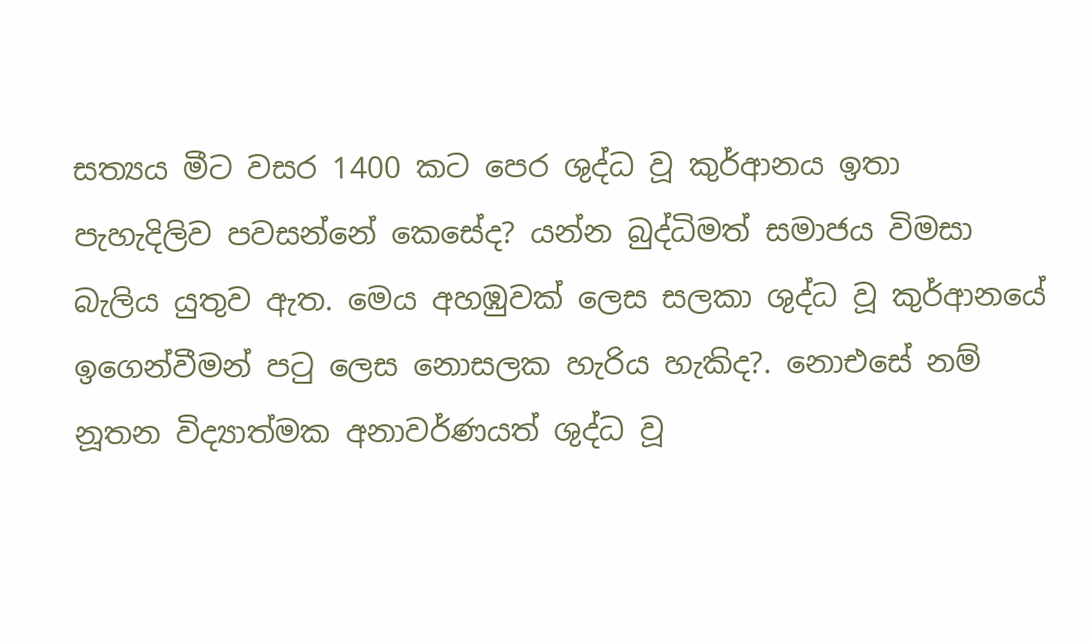සත්‍යය මීට වසර 1400 කට පෙර ශුද්ධ වූ කුර්ආනය ඉතා පැහැදිලිව පවසන්නේ කෙසේද? යන්න බුද්ධිමත් සමාජය විමසා බැලිය යුතුව ඇත. මෙය අහඹුවක් ලෙස සලකා ශුද්ධ වූ කුර්ආනයේ ඉගෙන්වීමන් පටු ලෙස නොසලක හැරිය හැකිද?. නොඑසේ නම් නූතන විද්‍යාත්මක අනාවර්ණයත් ශුද්ධ වූ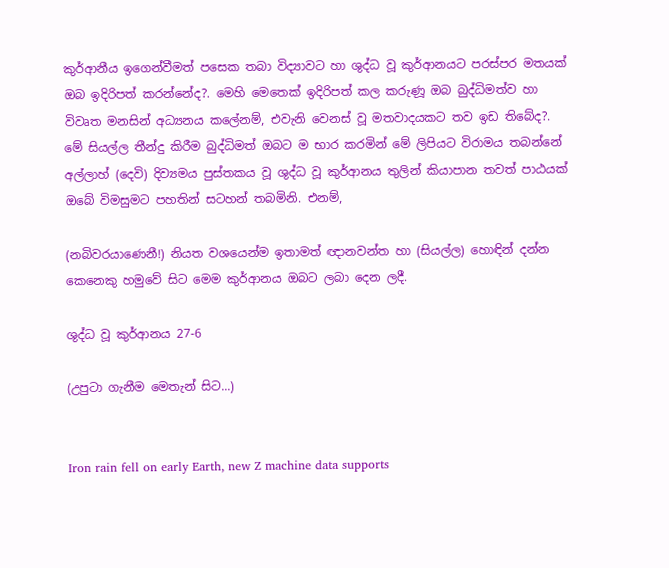කුර්ආනීය ඉගෙන්වීමත් පසෙක තබා විද්‍යාවට හා ශුද්ධ වූ කුර්ආනයට පරස්පර මතයක් ඔබ ඉදිරිපත් කරන්නේද?. මෙහි මෙතෙක් ඉදිරිපත් කල කරුණූ ඔබ බුද්ධිමත්ව හා විවෘත මනසින් අධ්‍යනය කලේනම්, එවැනි වෙනස් වූ මතවාදයකට තව ඉඩ තිබේද?. මේ සියල්ල තීන්දු කිරීම බුද්ධිමත් ඔබට ම භාර කරමින් මේ ලිපියට විරාමය තබන්නේ අල්ලාහ් (දෙවි) දිව්‍යමය පුස්තකය වූ ශුද්ධ වූ කුර්ආනය තුලින් කියාපාන තවත් පාඨයක් ඔබේ විමසුමට පහතින් සටහන් තබමිනි. එනම්,

(නබිවරයාණෙනී!) නියත වශයෙන්ම ඉතාමත් ඥානවන්ත හා (සියල්ල) හොඳින් දන්න කෙනෙකු හමුවේ සිට මෙම කුර්ආනය ඔබට ලබා දෙන ලදී.

ශුද්ධ වූ කුර්ආනය 27-6

(උපුටා ගැනීම මෙතැන් සිට...)


Iron rain fell on early Earth, new Z machine data supports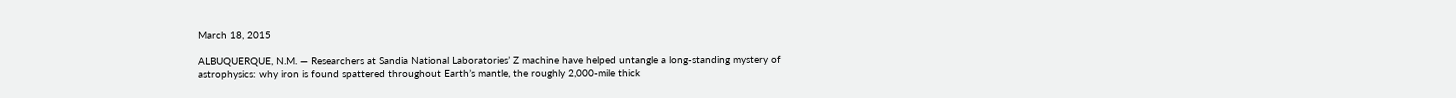March 18, 2015

ALBUQUERQUE, N.M. — Researchers at Sandia National Laboratories’ Z machine have helped untangle a long-standing mystery of astrophysics: why iron is found spattered throughout Earth’s mantle, the roughly 2,000-mile thick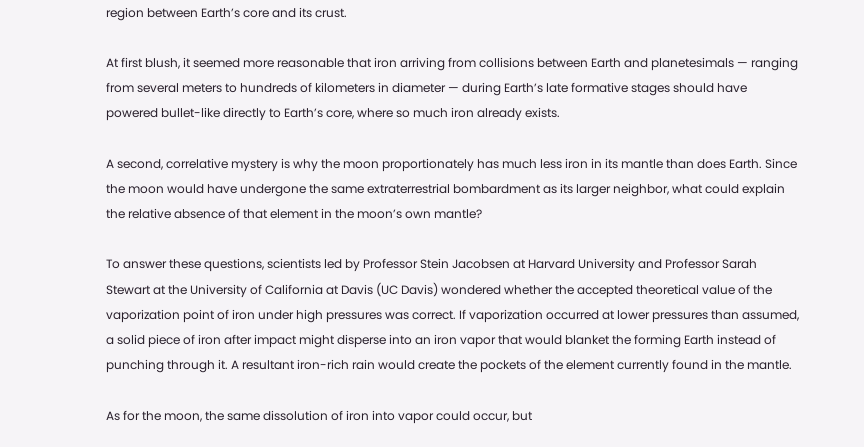region between Earth’s core and its crust.

At first blush, it seemed more reasonable that iron arriving from collisions between Earth and planetesimals — ranging from several meters to hundreds of kilometers in diameter — during Earth’s late formative stages should have powered bullet-like directly to Earth’s core, where so much iron already exists.

A second, correlative mystery is why the moon proportionately has much less iron in its mantle than does Earth. Since the moon would have undergone the same extraterrestrial bombardment as its larger neighbor, what could explain the relative absence of that element in the moon’s own mantle?

To answer these questions, scientists led by Professor Stein Jacobsen at Harvard University and Professor Sarah Stewart at the University of California at Davis (UC Davis) wondered whether the accepted theoretical value of the vaporization point of iron under high pressures was correct. If vaporization occurred at lower pressures than assumed, a solid piece of iron after impact might disperse into an iron vapor that would blanket the forming Earth instead of punching through it. A resultant iron-rich rain would create the pockets of the element currently found in the mantle.

As for the moon, the same dissolution of iron into vapor could occur, but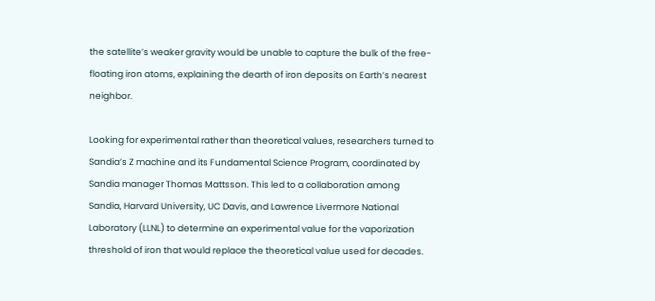the satellite’s weaker gravity would be unable to capture the bulk of the free-floating iron atoms, explaining the dearth of iron deposits on Earth’s nearest neighbor.

Looking for experimental rather than theoretical values, researchers turned to Sandia’s Z machine and its Fundamental Science Program, coordinated by Sandia manager Thomas Mattsson. This led to a collaboration among Sandia, Harvard University, UC Davis, and Lawrence Livermore National Laboratory (LLNL) to determine an experimental value for the vaporization threshold of iron that would replace the theoretical value used for decades.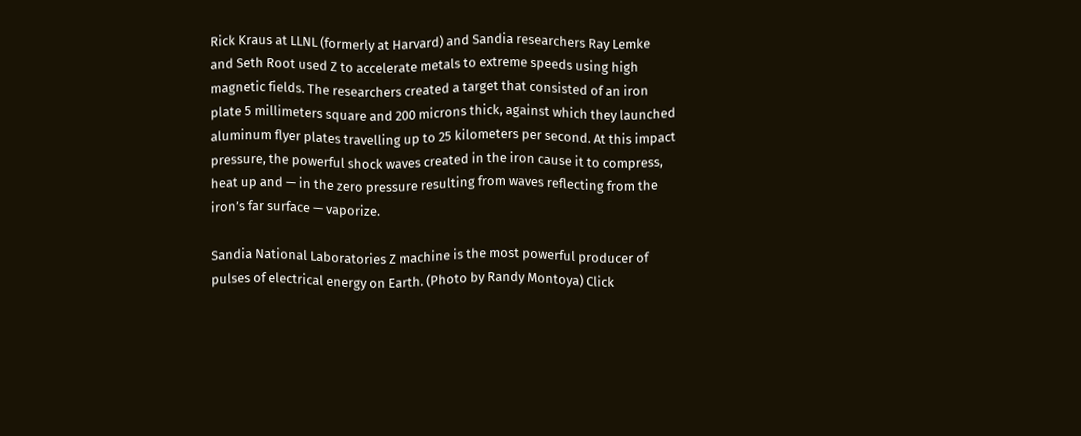Rick Kraus at LLNL (formerly at Harvard) and Sandia researchers Ray Lemke and Seth Root used Z to accelerate metals to extreme speeds using high magnetic fields. The researchers created a target that consisted of an iron plate 5 millimeters square and 200 microns thick, against which they launched aluminum flyer plates travelling up to 25 kilometers per second. At this impact pressure, the powerful shock waves created in the iron cause it to compress, heat up and — in the zero pressure resulting from waves reflecting from the iron’s far surface — vaporize.

Sandia National Laboratories Z machine is the most powerful producer of pulses of electrical energy on Earth. (Photo by Randy Montoya) Click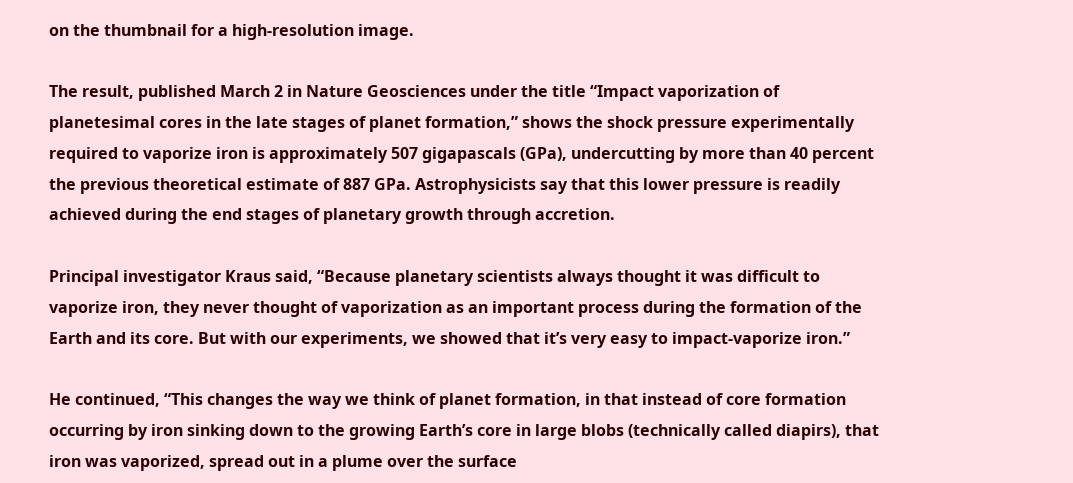on the thumbnail for a high-resolution image.

The result, published March 2 in Nature Geosciences under the title “Impact vaporization of planetesimal cores in the late stages of planet formation,” shows the shock pressure experimentally required to vaporize iron is approximately 507 gigapascals (GPa), undercutting by more than 40 percent the previous theoretical estimate of 887 GPa. Astrophysicists say that this lower pressure is readily achieved during the end stages of planetary growth through accretion.

Principal investigator Kraus said, “Because planetary scientists always thought it was difficult to vaporize iron, they never thought of vaporization as an important process during the formation of the Earth and its core. But with our experiments, we showed that it’s very easy to impact-vaporize iron.”

He continued, “This changes the way we think of planet formation, in that instead of core formation occurring by iron sinking down to the growing Earth’s core in large blobs (technically called diapirs), that iron was vaporized, spread out in a plume over the surface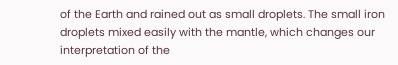of the Earth and rained out as small droplets. The small iron droplets mixed easily with the mantle, which changes our interpretation of the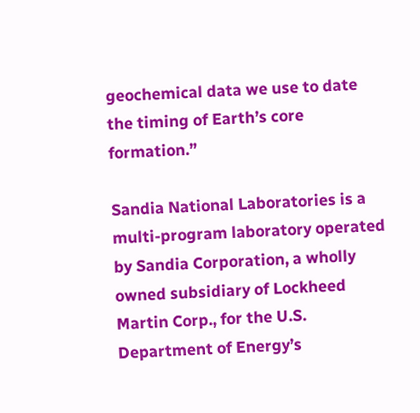geochemical data we use to date the timing of Earth’s core formation.”

Sandia National Laboratories is a multi-program laboratory operated by Sandia Corporation, a wholly owned subsidiary of Lockheed Martin Corp., for the U.S. Department of Energy’s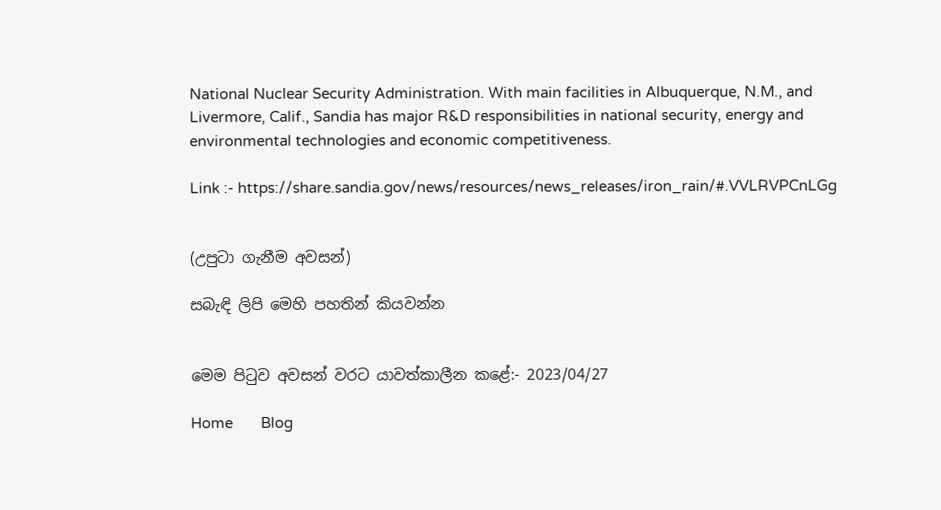National Nuclear Security Administration. With main facilities in Albuquerque, N.M., and Livermore, Calif., Sandia has major R&D responsibilities in national security, energy and environmental technologies and economic competitiveness.

Link :- https://share.sandia.gov/news/resources/news_releases/iron_rain/#.VVLRVPCnLGg


(උපුටා ගැනීම අවසන්)

සබැඳි ලිපි මෙහි පහතින් කියවන්න


මෙම පිටුව අවසන් වරට යාවත්කාලීන කළේ:- 2023/04/27

Home       Blog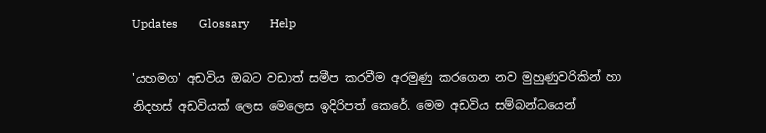Updates       Glossary       Help

'යහමග' අඩවිය ඔබට වඩාත් සමීප කරවීම අරමුණු කරගෙන නව මුහුණුවරිකින් හා නිදහස් අඩවියක් ලෙස මෙලෙස ඉදිරිපත් කෙරේ. මෙම අඩවිය සම්බන්ධයෙන්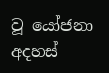වූ යෝජනා අදහස්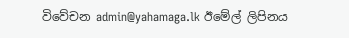විවේචන admin@yahamaga.lk ඊමේල් ලිපිනය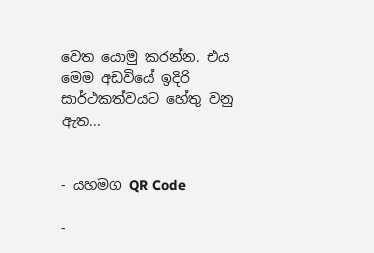වෙත යොමු කරන්න. එය මෙම අඩවියේ ඉදිරි සාර්ථකත්වයට හේතු වනු ඇත...


- යහමග QR Code

-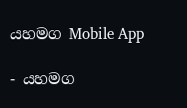යහමග Mobile App

- යහමග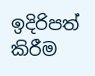ඉදිරිපත් කිරීම